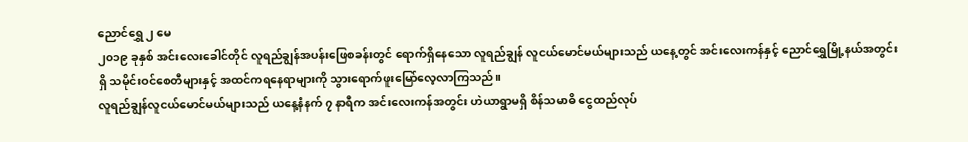ညောင်ရွှေ ၂ မေ
၂၀၁၉ ခုနှစ် အင်းလေးခေါင်တိုင် လူရည်ချွန်အပန်းဖြေစခန်းတွင် ရောက်ရှိနေသော လူရည်ချွန် လူငယ်မောင်မယ်များသည် ယနေ့တွင် အင်းလေးကန်နှင့် ညောင်ရွှေမြို့နယ်အတွင်းရှိ သမိုင်းဝင်စေတီများနှင့် အထင်ကရနေရာများကို သွားရောက်ဖူးမြော်လေ့လာကြသည်။
လူရည်ချွန်လူငယ်မောင်မယ်များသည် ယနေ့နံနက် ၇ နာရီက အင်းလေးကန်အတွင်း ဟဲယာရွာမရှိ စိန်သမာဓိ ငွေထည်လုပ်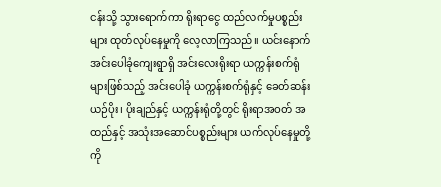ငန်းသို့ သွားရောက်ကာ ရိုးရာငွေ ထည်လက်မှုပစ္စည်းများ ထုတ်လုပ်နေမှုကို လေ့လာကြသည်။ ယင်းနောက် အင်းပေါခုံကျေးရွာရှိ အင်းလေးရိုးရာ ယက္ကန်းစက်ရုံများဖြစ်သည့် အင်းပေါခုံ ယက္ကန်းစက်ရုံနှင့် ခေတ်ဆန်းယဉ်ပိုး၊ ပိုးချည်နှင့် ယက္ကန်းရုံတို့တွင် ရိုးရာအဝတ် အထည်နှင့် အသုံးအဆောင်ပစ္စည်းများ ယက်လုပ်နေမှုတို့ကို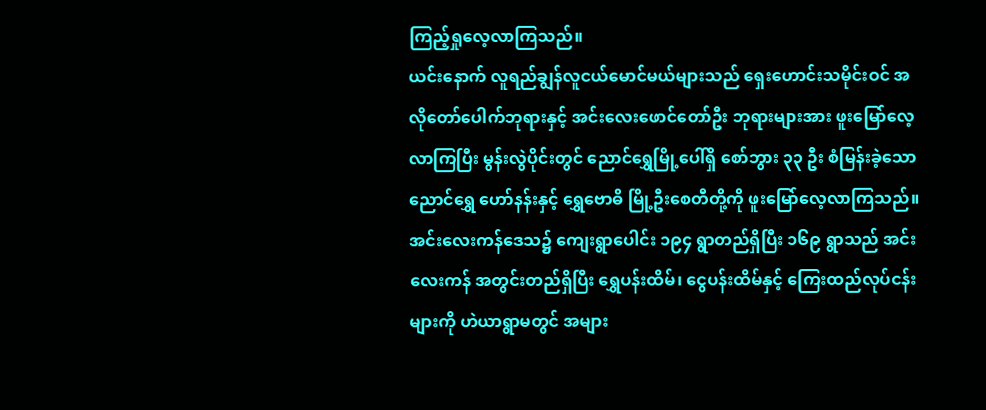ကြည့်ရှုလေ့လာကြသည်။
ယင်းနောက် လူရည်ချွန်လူငယ်မောင်မယ်များသည် ရှေးဟောင်းသမိုင်းဝင် အလိုတော်ပေါက်ဘုရားနှင့် အင်းလေးဖောင်တော်ဦး ဘုရားများအား ဖူးမြော်လေ့လာကြပြီး မွန်းလွဲပိုင်းတွင် ညောင်ရွှေမြို့ပေါ်ရှိ စော်ဘွား ၃၃ ဦး စံမြန်းခဲ့သော ညောင်ရွှေ ဟော်နန်းနှင့် ရွှေဗောဓိ မြို့ဦးစေတီတို့ကို ဖူးမြော်လေ့လာကြသည်။
အင်းလေးကန်ဒေသ၌ ကျေးရွာပေါင်း ၁၉၄ ရွာတည်ရှိပြီး ၁၆၉ ရွာသည် အင်းလေးကန် အတွင်းတည်ရှိပြီး ရွှေပန်းထိမ်၊ ငွေပန်းထိမ်နှင့် ကြေးထည်လုပ်ငန်းများကို ဟဲယာရွာမတွင် အများ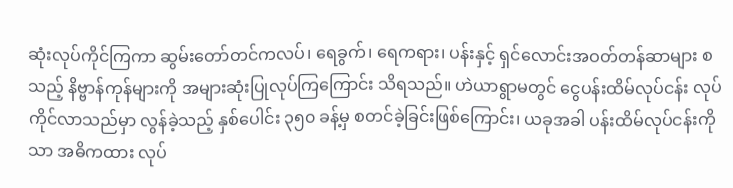ဆုံးလုပ်ကိုင်ကြကာ ဆွမ်းတော်တင်ကလပ်၊ ရေခွက်၊ ရေကရား၊ ပန်းနှင့် ရှင်လောင်းအဝတ်တန်ဆာများ စသည့် နိဗ္ဗာန်ကုန်များကို အများဆုံးပြုလုပ်ကြကြောင်း သိရသည်။ ဟဲယာရွာမတွင် ငွေပန်းထိမ်လုပ်ငန်း လုပ်ကိုင်လာသည်မှာ လွန်ခဲ့သည့် နှစ်ပေါင်း ၃၅၀ ခန့်မှ စတင်ခဲ့ခြင်းဖြစ်ကြောင်း၊ ယခုအခါ ပန်းထိမ်လုပ်ငန်းကိုသာ အဓိကထား လုပ်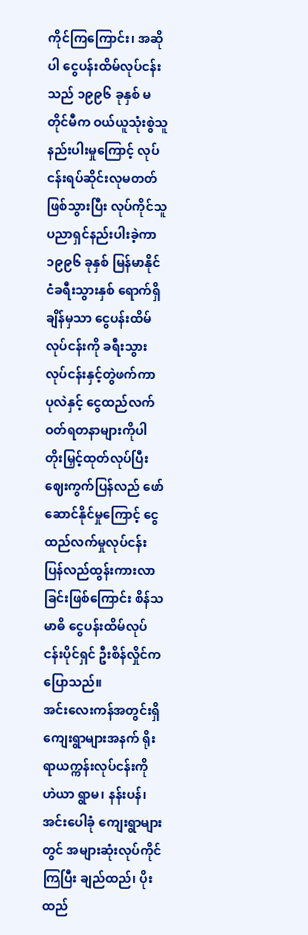ကိုင်ကြကြောင်း၊ အဆိုပါ ငွေပန်းထိမ်လုပ်ငန်းသည် ၁၉၉၆ ခုနှစ် မတိုင်မီက ဝယ်ယူသုံးစွဲသူ နည်းပါးမှုကြောင့် လုပ်ငန်းရပ်ဆိုင်းလုမတတ်ဖြစ်သွားပြီး လုပ်ကိုင်သူ ပညာရှင်နည်းပါးခဲ့ကာ ၁၉၉၆ ခုနှစ် မြန်မာနိုင်ငံခရီးသွားနှစ် ရောက်ရှိချိန်မှသာ ငွေပန်းထိမ်လုပ်ငန်းကို ခရီးသွားလုပ်ငန်းနှင့်တွဲဖက်ကာ ပုလဲနှင့် ငွေထည်လက်ဝတ်ရတနာများကိုပါ တိုးမြှင့်ထုတ်လုပ်ပြီး ဈေးကွက်ပြန်လည် ဖော်ဆောင်နိုင်မှုကြောင့် ငွေထည်လက်မှုလုပ်ငန်း ပြန်လည်ထွန်းကားလာခြင်းဖြစ်ကြောင်း စိန်သမာဓိ ငွေပန်းထိမ်လုပ်ငန်းပိုင်ရှင် ဦးစိန်လှိုင်က ပြောသည်။
အင်းလေးကန်အတွင်းရှိ ကျေးရွာများအနက် ရိုးရာယက္ကန်းလုပ်ငန်းကို ဟဲယာ ရွာမ၊ နန်းပန်၊ အင်းပေါခုံ ကျေးရွာများတွင် အများဆုံးလုပ်ကိုင်ကြပြီး ချည်ထည်၊ ပိုးထည်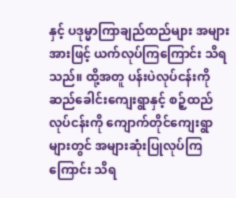နှင့် ပဒုမ္မာကြာချည်ထည်များ အများအားဖြင့် ယက်လုပ်ကြကြောင်း သိရသည်။ ထို့အတူ ပန်းပဲလုပ်ငန်းကို ဆည်ခေါင်းကျေးရွာနှင့် စဉ့်ထည်လုပ်ငန်းကို ကျောက်တိုင်ကျေးရွာများတွင် အများဆုံးပြုလုပ်ကြကြောင်း သိရ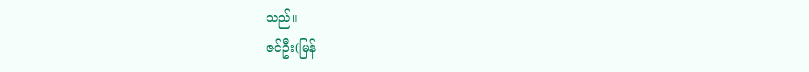သည်။
ဇင်ဦး(မြန်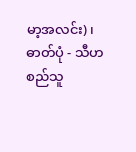မာ့အလင်း)၊ ဓာတ်ပုံ - သီဟစည်သူ